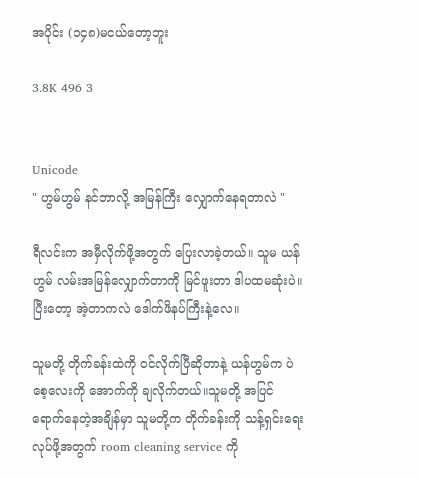အပိုင်း (၁၄၈)မငယ်တော့ဘူး

3.8K 496 3


Unicode
" ဟွမ်ဟွမ် နင်ဘာလို့ အမြန်ကြီး လျှောက်နေရတာလဲ "

ရီလင်းက အမှီလိုက်ဖို့အတွက် ပြေးလာခဲ့တယ်။ သူမ ယန်ဟွမ် လမ်းအမြန်လျှောက်တာကို မြင်ဖူးတာ ဒါပထမဆုံးပဲ။ ပြီးတော့ အဲ့တာကလဲ ဒေါက်ဖိနပ်ကြီးနဲ့လေ။

သူမတို့ တိုက်ခန်းထဲကို ဝင်လိုက်ပြီဆိုတာနဲ့ ယန်ဟွမ်က ပဲစေ့လေးကို အောက်ကို ချလိုက်တယ်။သူမတို့ အပြင်ရောက်နေတဲ့အချိန်မှာ သူမတို့က တိုက်ခန်းကို သန့်ရှင်းရေးလုပ်ဖို့အတွက် room cleaning service ကို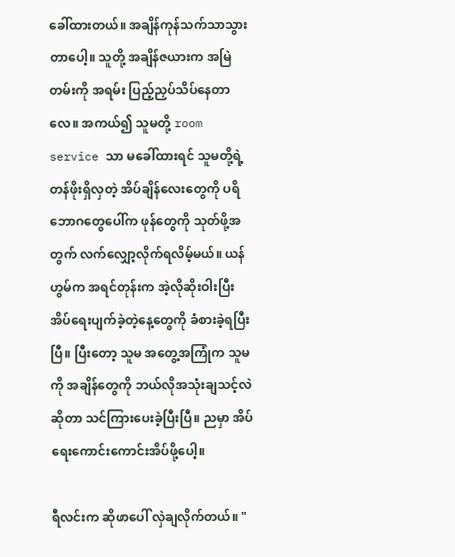ခေါ်ထားတယ်။ အချိန်ကုန်သက်သာသွားတာပေါ့။ သူတို့ အချိန်ဇယားက အမြဲတမ်းကို အရမ်း ပြည့်ညှပ်သိပ်နေတာလေ။ အကယ်၍ သူမတို့ room service သာ မခေါ်ထားရင် သူမတို့ရဲ့ တန်ဖိုးရှိလှတဲ့ အိပ်ချိန်လေးတွေကို ပရိဘောဂတွေပေါ်က ဖုန်တွေကို သုတ်ဖို့အတွက် လက်လျှော့လိုက်ရလိမ့်မယ်။ ယန်ဟွမ်က အရင်တုန်းက အဲ့လိုဆိုးဝါးပြီး အိပ်ရေးပျက်ခဲ့တဲ့နေ့တွေကို ခံစားခဲ့ရပြီးပြီ။ ပြီးတော့ သူမ အတွေ့အကြုံက သူမကို အချိန်တွေကို ဘယ်လိုအသုံးချသင့်လဲဆိုတာ သင်ကြားပေးခဲ့ပြီးပြီ။ ညမှာ အိပ်ရေးကောင်းကောင်းအိပ်ဖို့ပေါ့။

ရီလင်းက ဆိုဖာပေါ် လှဲချလိုက်တယ်။ "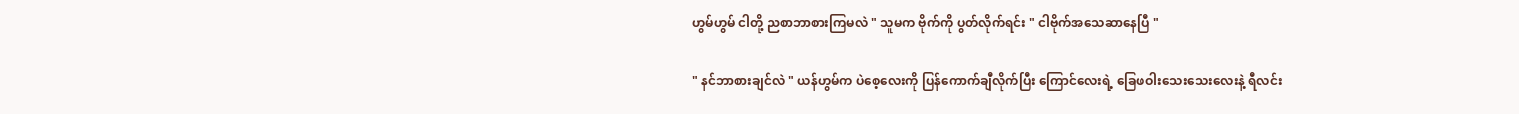ဟွမ်ဟွမ် ငါတို့ ညစာဘာစားကြမလဲ " သူမက ဗိုက်ကို ပွတ်လိုက်ရင်း " ငါဗိုက်အသေဆာနေပြီ "

" နင်ဘာစားချင်လဲ " ယန်ဟွမ်က ပဲစေ့လေးကို ပြန်ကောက်ချီလိုက်ပြီး ကြောင်လေးရဲ့ ခြေဖဝါးသေးသေးလေးနဲ့ ရီလင်း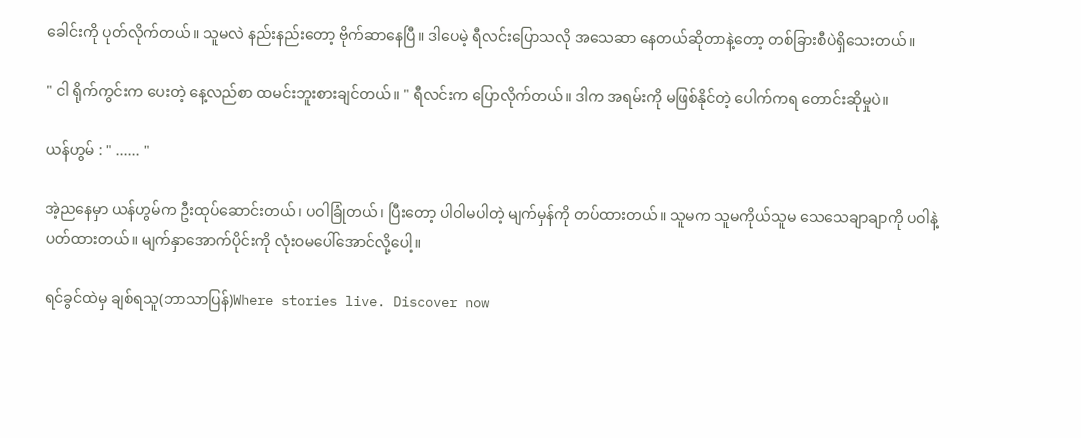ခေါင်းကို ပုတ်လိုက်တယ်။ သူမလဲ နည်းနည်းတော့ ဗိုက်ဆာနေပြီ။ ဒါပေမဲ့ ရီလင်းပြောသလို အသေဆာ နေတယ်ဆိုတာနဲ့တော့ တစ်ခြားစီပဲရှိသေးတယ်။

" ငါ ရိုက်ကွင်းက ပေးတဲ့ နေ့လည်စာ ထမင်းဘူးစားချင်တယ်။ " ရီလင်းက ပြောလိုက်တယ်။ ဒါက အရမ်းကို မဖြစ်နိုင်တဲ့ ပေါက်ကရ တောင်းဆိုမှုပဲ။

ယန်ဟွမ် : " ...... "

အဲ့ညနေမှာ ယန်ဟွမ်က ဦးထုပ်ဆောင်းတယ်၊ ပဝါခြုံတယ်၊ ပြီးတော့ ပါဝါမပါတဲ့ မျက်မှန်ကို တပ်ထားတယ်။ သူမက သူမကိုယ်သူမ သေသေချာချာကို ပဝါနဲ့ ပတ်ထားတယ်။ မျက်နှာအောက်ပိုင်းကို လုံးဝမပေါ်အောင်လို့ပေါ့။

ရင်ခွင်ထဲမှ ချစ်ရသူ(ဘာသာပြန်)Where stories live. Discover now